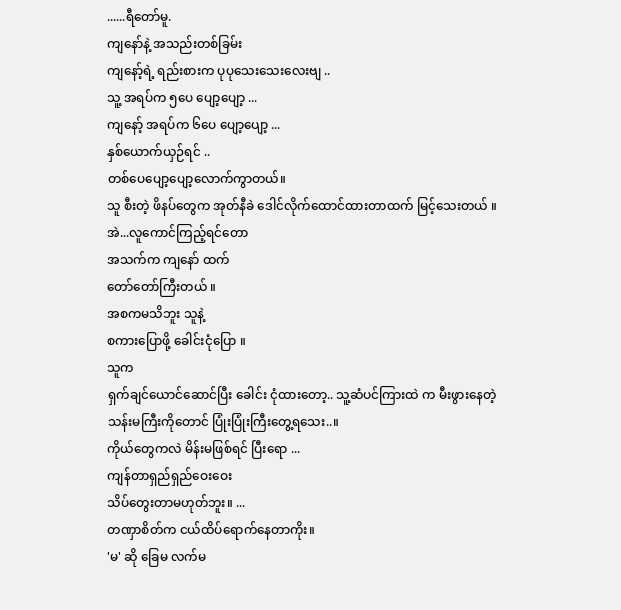......ရီတော်မူ.
ကျနော်နဲ့ အသည်းတစ်ခြမ်း
ကျနော့်ရဲ့ ရည်းစားက ပုပုသေးသေးလေးဗျ ..
သူ့ အရပ်က ၅ပေ ပျော့ပျော့ ...
ကျနော့် အရပ်က ၆ပေ ပျော့ပျော့ ...
နှစ်ယောက်ယှဉ်ရင် ..
တစ်ပေပျော့ပျော့လောက်ကွာတယ်။
သူ စီးတဲ့ ဖိနပ်တွေက အုတ်နီခဲ ဒေါင်လိုက်ထောင်ထားတာထက် မြင့်သေးတယ် ။
အဲ...လူကောင်ကြည့်ရင်တော
အသက်က ကျနော် ထက်
တော်တော်ကြီးတယ် ။
အစကမသိဘူး သူနဲ့
စကားပြောဖို့ ခေါင်းငုံပြော ။
သူက
ရှက်ချင်ယောင်ဆောင်ပြီး ခေါင်း ငုံထားတော့.. သူ့ဆံပင်ကြားထဲ က မီးဖွားနေတဲ့
သန်းမကြီးကိုတောင် ပြုံးပြုံးကြီးတွေ့ရသေး..။
ကိုယ်တွေကလဲ မိန်းမဖြစ်ရင် ပြီးရော ...
ကျန်တာရှည်ရှည်ဝေးဝေး
သိပ်တွေးတာမဟုတ်ဘူး။ ...
တဏှာစိတ်က ငယ်ထိပ်ရောက်နေတာကိုး။
'မ' ဆို ခြေမ လက်မ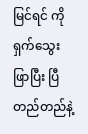မြင်ရင် ကို ရှက်သွေးဖြာပြီး ပြီတည်တည်နဲ့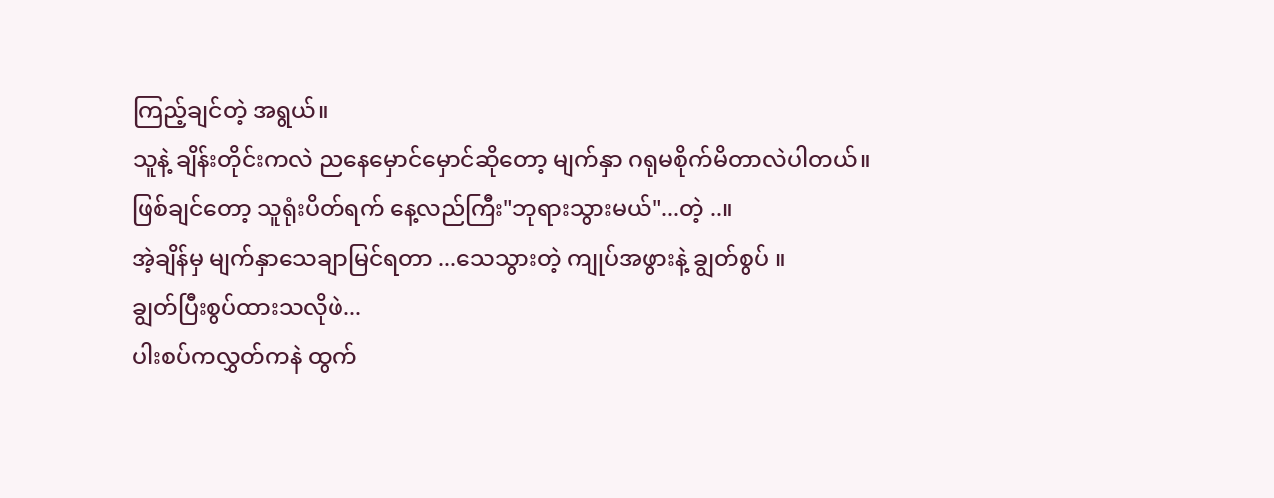ကြည့်ချင်တဲ့ အရွယ်။
သူနဲ့ ချိန်းတိုင်းကလဲ ညနေမှောင်မှောင်ဆိုတော့ မျက်နှာ ဂရုမစိုက်မိတာလဲပါတယ်။
ဖြစ်ချင်တော့ သူရုံးပိတ်ရက် နေ့လည်ကြီး"ဘုရားသွားမယ်"...တဲ့ ..။
အဲ့ချိန်မှ မျက်နှာသေချာမြင်ရတာ ...သေသွားတဲ့ ကျုပ်အဖွားနဲ့ ချွတ်စွပ် ။
ချွတ်ပြီးစွပ်ထားသလိုဖဲ...
ပါးစပ်ကလွှတ်ကနဲ ထွက်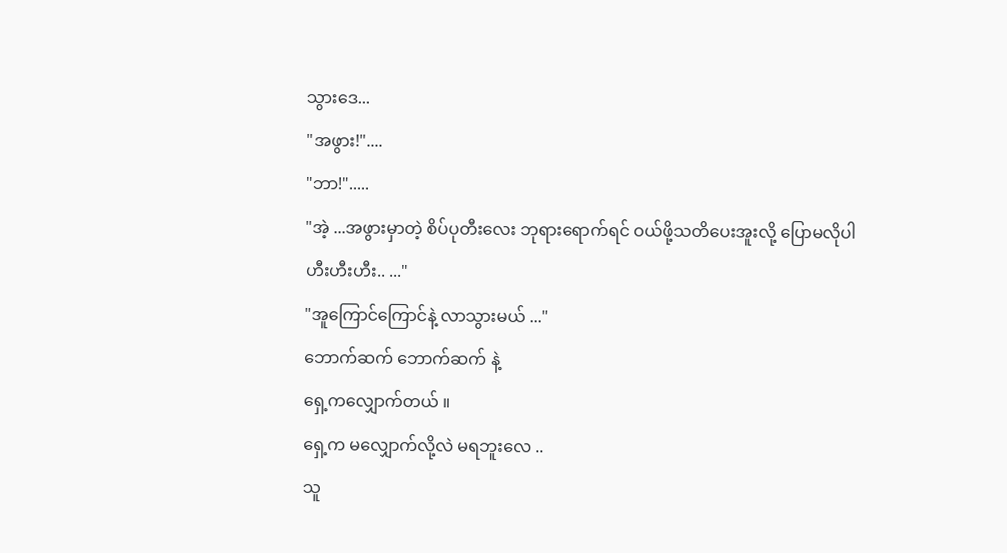သွားဒေ...
"အဖွား!"....
"ဘာ!".....
"အဲ့ ...အဖွားမှာတဲ့ စိပ်ပုတီးလေး ဘုရားရောက်ရင် ဝယ်ဖို့သတိပေးအူးလို့ ပြောမလိုပါ ဟီးဟီးဟီး.. ..."
"အူကြောင်ကြောင်နဲ့ လာသွားမယ် ..."
ဘောက်ဆက် ဘောက်ဆက် နဲ့
ရှေ့ကလျှောက်တယ် ။
ရှေ့က မလျှောက်လို့လဲ မရဘူးလေ ..
သူ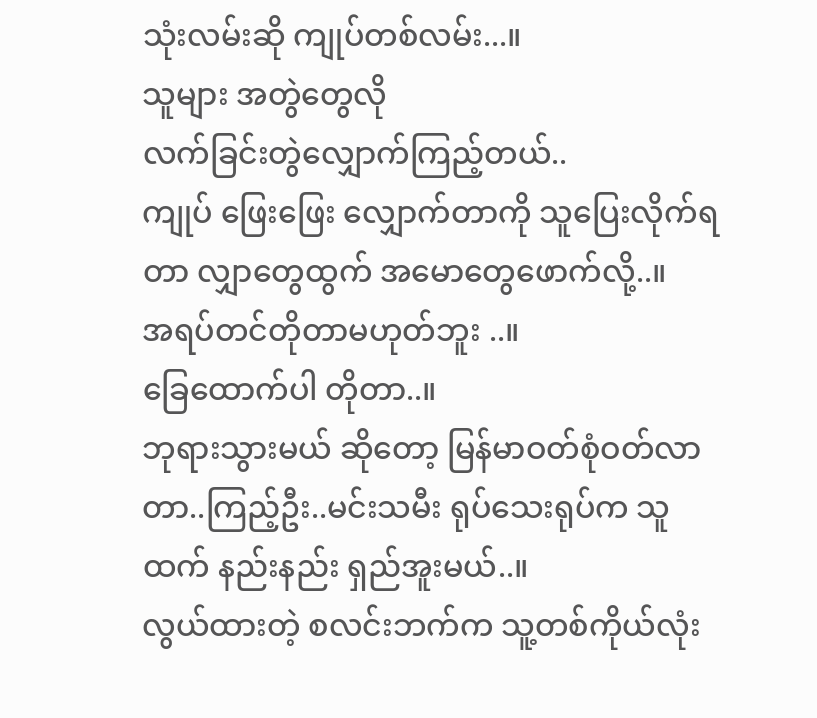သုံးလမ်းဆို ကျုပ်တစ်လမ်း...။
သူများ အတွဲတွေလို
လက်ခြင်းတွဲလျှောက်ကြည့်တယ်..
ကျုပ် ဖြေးဖြေး လျှောက်တာကို သူပြေးလိုက်ရတာ လျှာတွေထွက် အမောတွေဖောက်လို့..။
အရပ်တင်တိုတာမဟုတ်ဘူး ..။
ခြေထောက်ပါ တိုတာ..။
ဘုရားသွားမယ် ဆိုတော့ မြန်မာဝတ်စုံဝတ်လာတာ..ကြည့်ဦး..မင်းသမီး ရုပ်သေးရုပ်က သူထက် နည်းနည်း ရှည်အူးမယ်..။
လွယ်ထားတဲ့ စလင်းဘက်က သူ့တစ်ကိုယ်လုံး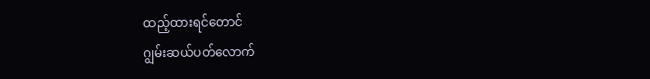ထည့်ထားရင်တောင်
ဂျွမ်းဆယ်ပတ်လောက်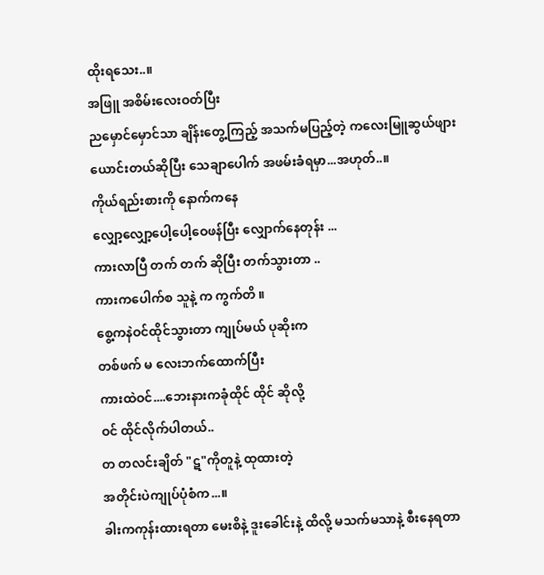ထိုးရသေး..။
အဖြူ အစိမ်းလေးဝတ်ပြီး
ညမှောင်မှောင်သာ ချိန်းတွေ့ကြည့် အသက်မပြည့်တဲ့ ကလေးမြူဆွယ်ဖျားယောင်းတယ်ဆိုပြီး သေချာပေါက် အဖမ်းခံရမှာ...အဟုတ်..။
ကိုယ်ရည်းစားကို နောက်ကနေ
လျှော့လျှော့ပေါ့ပေါ့ဝေဖန်ပြီး လျှောက်နေတုန်း ...
ကားလာပြီ တက် တက် ဆိုပြီး တက်သွားတာ ..
ကားကပေါက်စ သူနဲ့ က ကွက်တိ ။
စွေ့ကနဲဝင်ထိုင်သွားတာ ကျုပ်မယ် ပုဆိုးက
တစ်ဖက် မ လေးဘက်ထောက်ပြီး
ကားထဲဝင်....ဘေးနားကခုံထိုင် ထိုင် ဆိုလို့
ဝင် ထိုင်လိုက်ပါတယ်..
တ တလင်းချိတ် "ဋ"ကိုတူနဲ့ ထုထားတဲ့
အတိုင်းပဲကျုပ်ပုံစံက...။
ခါးကကုန်းထားရတာ မေးစိနဲ့ ဒူးခေါင်းနဲ့ ထိလို့ မသက်မသာနဲ့ စီးနေရတာ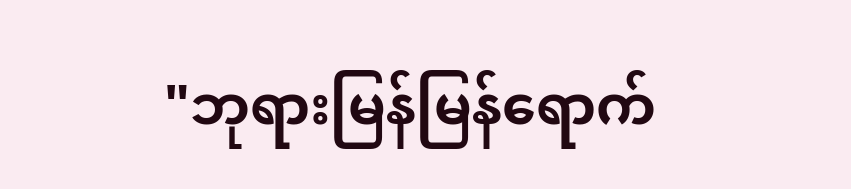"ဘုရားမြန်မြန်ရောက်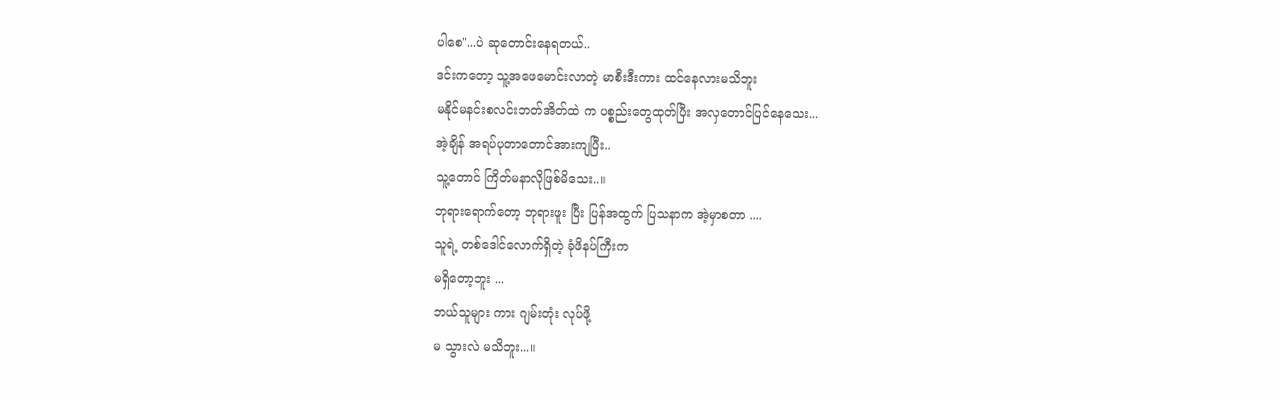ပါစေ"...ပဲ ဆုတောင်းနေရတယ်..
ဒင်းကတော့ သူ့အဖေမောင်းလာတဲ့ မာစီးဒီးကား ထင်နေလားမသိဘူး
မနိုင်မနင်းစလင်းဘတ်အိတ်ထဲ က ပစ္စည်းတွေထုတ်ပြီး အလှတောင်ပြင်နေသေး...
အဲ့ချိန် အရပ်ပုတာတောင်အားကျပြီး..
သူ့တောင် ကြိတ်မနာလိုဖြစ်မိသေး..။
ဘုရားရောက်တော့ ဘုရားဖူး ပြီး ပြန်အထွက် ပြသနာက အဲ့မှာစတာ ....
သူရဲ့ တစ်ဒေါင်လောက်ရှိတဲ့ ခုံဖိနပ်ကြီးက
မရှိတော့ဘူး ...
ဘယ်သူများ ကား ဂျမ်းတုံး လုပ်ဖို့
မ သွားလဲ မသိဘူး...။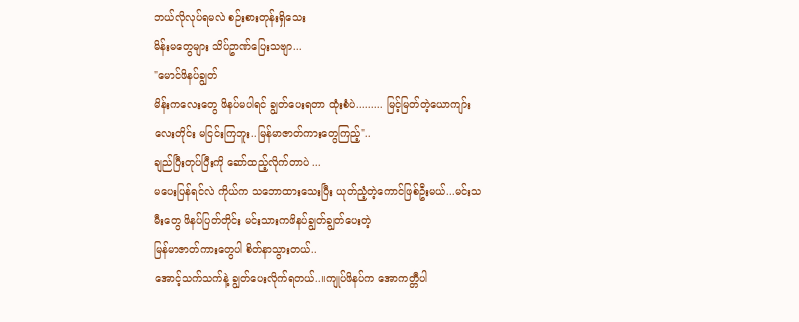ဘယ်လိုလုပ်ရမလဲ စဉ်းစားတုန်းရှိသေး
မိန်းမတွေများ သိပ်ဥာဏ်ပြေးသဗျာ...
"မောင်ဖိနပ်ချွတ်
မိန်းကလေးတွေ ဖိနပ်မပါရင် ချွတ်ပေးရတာ ထုံးစံပဲ......... မြင့်မြတ်တဲ့ယောကျာ်းလေးတိုင်း မငြင်းကြဘူး..မြန်မာဇာတ်ကားတွေကြည့်"..
ချည်ပြီးတုပ်ပြီးကို ဆော်ထည့်လိုက်တာပဲ ...
မပေးပြန်ရင်လဲ ကိုယ်က သဘောထားသေးပြီး ယုတ်ညံ့တဲ့ကောင်ဖြစ်ဦးမယ်...မင်းသမီးတွေ ဖိနပ်ပြတ်တိုင်း မင်းသားကဖိနပ်ချွတ်ချွတ်ပေးတဲ့
မြန်မာဇာတ်ကားတွေပါ စိတ်နာသွားတယ်..
အောင့်သက်သက်နဲ့ ချွတ်ပေးလိုက်ရတယ်..။ကျုပ်ဖိနပ်က အောကတ္တီပါ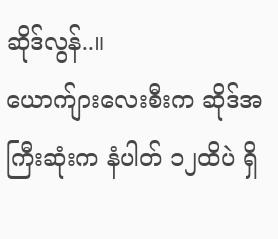ဆိုဒ်လွန်..။
ယောက်ျားလေးစီးက ဆိုဒ်အကြီးဆုံးက နံပါတ် ၁၂ထိပဲ ရှိ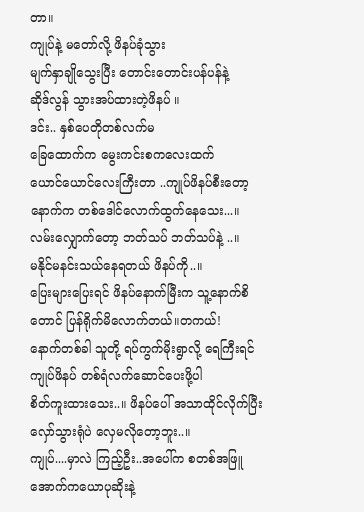တာ။
ကျုပ်နဲ့ မတော်လို့ ဖိနပ်ခုံသွား
မျက်နှာချိုသွေးပြီး တောင်းတောင်းပန်ပန်နဲ့
ဆိုဒ်လွန် သွားအပ်ထားတဲ့ဖိနပ် ။
ဒင်း.. နှစ်ပေတိုတစ်လက်မ
ခြေထောက်က မွေးကင်းစကလေးထက်
ယောင်ယောင်လေးကြီးတာ ..ကျုပ်ဖိနပ်စီးတော့ နောက်က တစ်ဒေါင်လောက်ထွက်နေသေး...။
လမ်းလျှောက်တော့ ဘတ်သပ် ဘတ်သပ်နဲ့ ..။
မနိုင်မနင်းသယ်နေရတယ် ဖိနပ်ကို..။
ပြေးများပြေးရင် ဖိနပ်နောက်မြီးက သူ့နောက်စိတောင် ပြန်ရိုက်မိလောက်တယ်။တကယ်!
နောက်တစ်ခါ သူတို့ ရပ်ကွက်မိုးရွာလို့ ရေကြီးရင် ကျုပ်ဖိနပ် တစ်ရံလက်ဆောင်ပေးဖို့ပါ
စိတ်ကူးထားသေး..။ ဖိနပ်ပေါ် အသာထိုင်လိုက်ပြီး လှော်သွားရုံပဲ လှေမလိုတော့ဘူး..။
ကျုပ်....မှာလဲ ကြည့်ဦး..အပေါ်က စတစ်အဖြူ
အောက်ကယောပုဆိုးနဲ့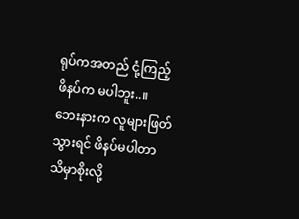ရုပ်ကအတည် ငုံ့ကြည့် ဖိနပ်က မပါဘူး..။
ဘေးနားက လူများဖြတ်သွားရင် ဖိနပ်မပါတာ သိမှာစိုးလို့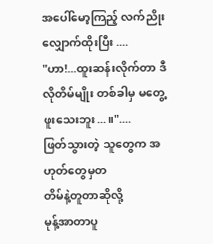အပေါ်မော့ကြည့် လက်ညိုးလျှောက်ထိုးပြီး ....
"ဟာ!...ထူးဆန်းလိုက်တာ ဒီလိုတိမ်မျိုး တစ်ခါမှ မတွေ့ဖူးသေးဘူး...။"....
ဖြတ်သွားတဲ့ သူတွေက အဟုတ်တွေမှတ
တိမ်နဲ့တူတာဆိုလို့
မုန့်အာတာပူ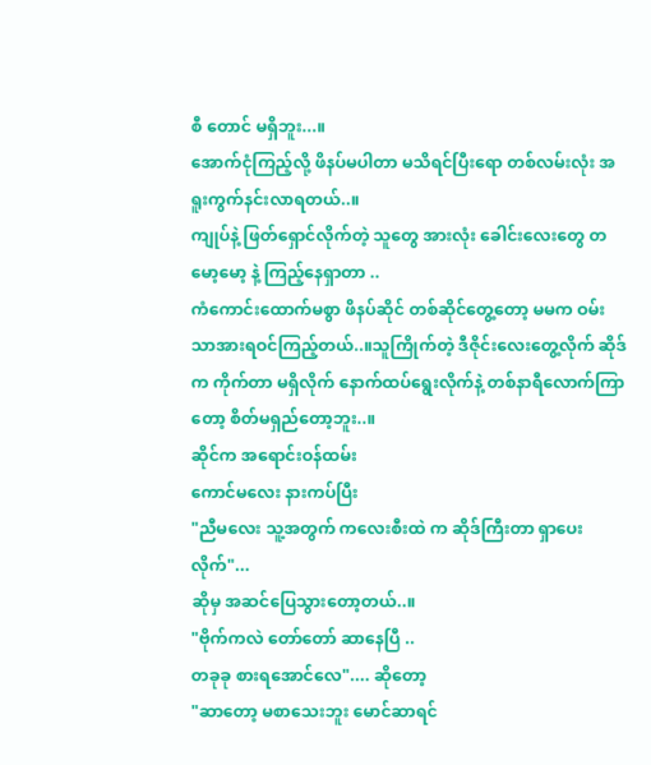စီ တောင် မရှိဘူး...။
အောက်ငုံကြည့်လို့ ဖိနပ်မပါတာ မသိရင်ပြီးရော တစ်လမ်းလုံး အရူးကွက်နင်းလာရတယ်..။
ကျုပ်နဲ့ ဖြတ်ရှောင်လိုက်တဲ့ သူတွေ အားလုံး ခေါင်းလေးတွေ တမော့မော့ နဲ့ ကြည့်နေရှာတာ ..
ကံကောင်းထောက်မစွာ ဖိနပ်ဆိုင် တစ်ဆိုင်တွေ့တော့ မမက ဝမ်းသာအားရဝင်ကြည့်တယ်..။သူကြိုက်တဲ့ ဒီဇိုင်းလေးတွေ့လိုက် ဆိုဒ်က ကိုက်တာ မရှိလိုက် နောက်ထပ်ရွေးလိုက်နဲ့ တစ်နာရီလောက်ကြာတော့ စိတ်မရှည်တော့ဘူး..။
ဆိုင်က အရောင်းဝန်ထမ်း
ကောင်မလေး နားကပ်ပြီး
"ညီမလေး သူ့အတွက် ကလေးစီးထဲ က ဆိုဒ်ကြီးတာ ရှာပေးလိုက်"...
ဆိုမှ အဆင်ပြေသွားတော့တယ်..။
"ဗိုက်ကလဲ တော်တော် ဆာနေပြီ ..
တခုခု စားရအောင်လေ".... ဆိုတော့
"ဆာတော့ မစာသေးဘူး မောင်ဆာရင်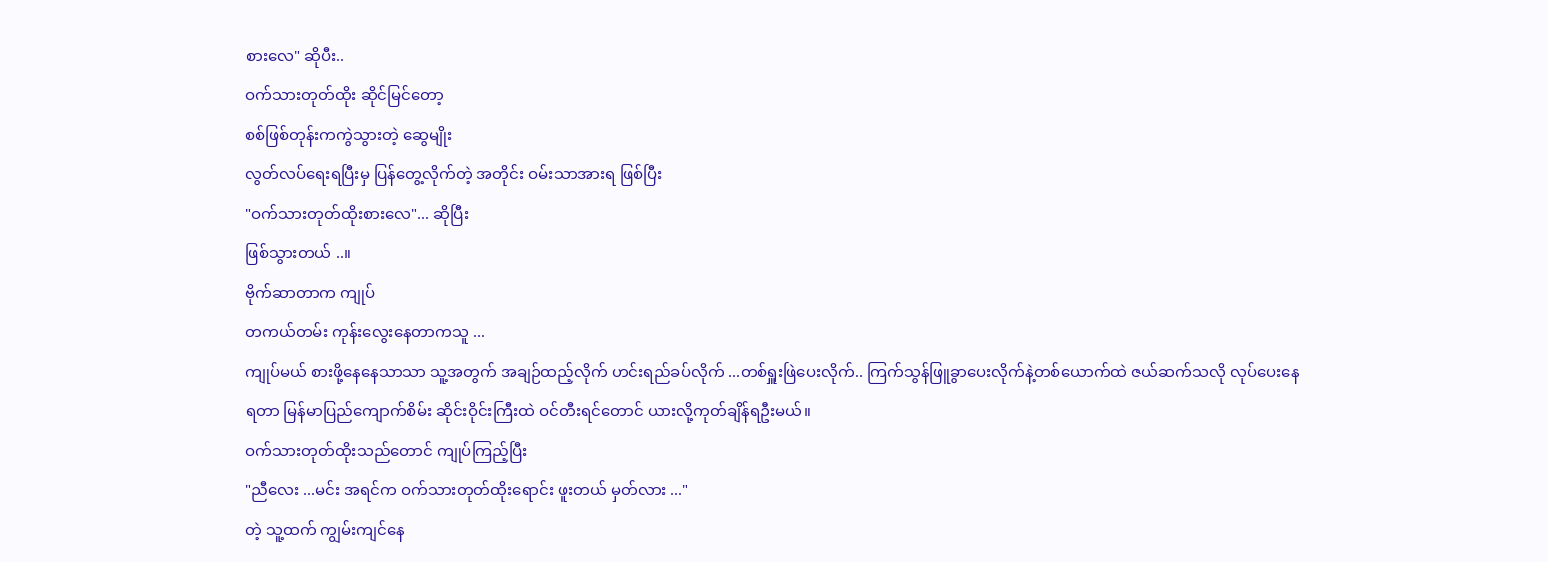စားလေ" ဆိုပီး..
ဝက်သားတုတ်ထိုး ဆိုင်မြင်တော့
စစ်ဖြစ်တုန်းကကွဲသွားတဲ့ ဆွေမျိုး
လွတ်လပ်ရေးရပြီးမှ ပြန်တွေ့လိုက်တဲ့ အတိုင်း ဝမ်းသာအားရ ဖြစ်ပြီး
"ဝက်သားတုတ်ထိုးစားလေ"... ဆိုပြီး
ဖြစ်သွားတယ် ..။
ဗိုက်ဆာတာက ကျုပ်
တကယ်တမ်း ကုန်းလွေးနေတာကသူ ...
ကျုပ်မယ် စားဖို့နေနေသာသာ သူ့အတွက် အချဉ်ထည့်လိုက် ဟင်းရည်ခပ်လိုက် ...တစ်ရှူးဖြဲပေးလိုက်.. ကြက်သွန်ဖြူခွာပေးလိုက်နဲ့တစ်ယောက်ထဲ ဇယ်ဆက်သလို လုပ်ပေးနေရတာ မြန်မာပြည်ကျောက်စိမ်း ဆိုင်းဝိုင်းကြီးထဲ ဝင်တီးရင်တောင် ယားလို့ကုတ်ချိန်ရဦးမယ်။
ဝက်သားတုတ်ထိုးသည်တောင် ကျုပ်ကြည့်ပြီး
"ညီလေး ...မင်း အရင်က ဝက်သားတုတ်ထိုးရောင်း ဖူးတယ် မှတ်လား ..."
တဲ့ သူ့ထက် ကျွမ်းကျင်နေ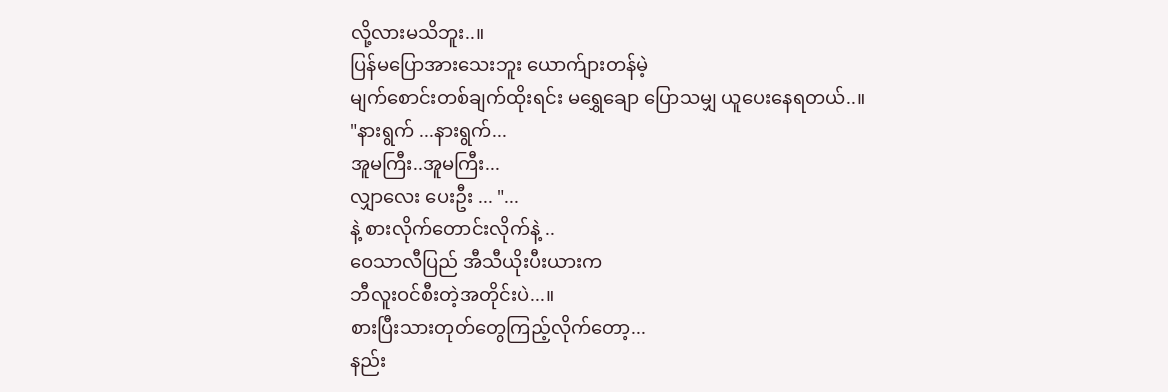လို့လားမသိဘူး..။
ပြန်မပြောအားသေးဘူး ယောက်ျားတန်မဲ့
မျက်စောင်းတစ်ချက်ထိုးရင်း မရွှေချော ပြောသမျှ ယူပေးနေရတယ်..။
"နားရွက် ...နားရွက်...
အူမကြီး..အူမကြီး...
လျှာလေး ပေးဦး ... "...
နဲ့ စားလိုက်တောင်းလိုက်နဲ့ ..
ဝေသာလီပြည် အီသီယိုးပီးယားက
ဘီလူးဝင်စီးတဲ့အတိုင်းပဲ...။
စားပြီးသားတုတ်တွေကြည့်လိုက်တော့...
နည်း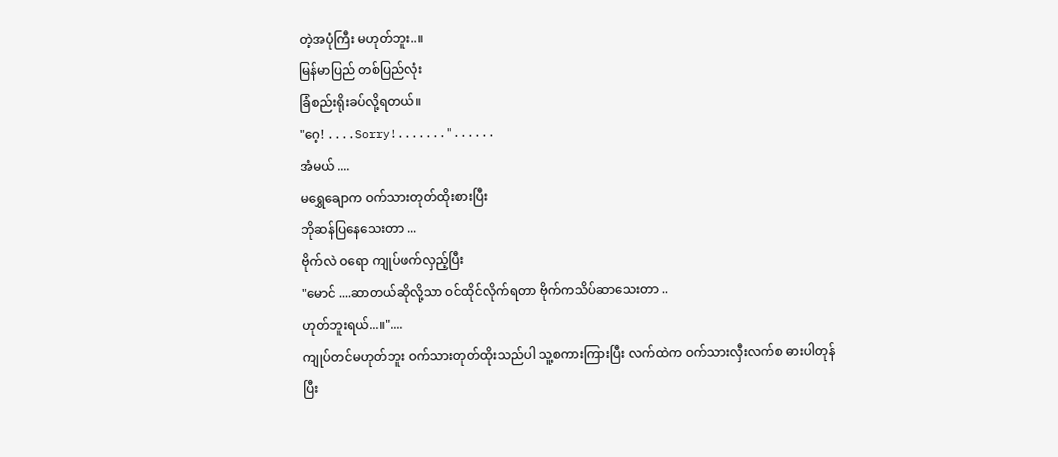တဲ့အပုံကြီး မဟုတ်ဘူး..။
မြန်မာပြည် တစ်ပြည်လုံး
ခြံစည်းရိုးခပ်လို့ရတယ်။
"ဂေ့! ....Sorry!......."......
အံမယ် ....
မရွှေချောက ဝက်သားတုတ်ထိုးစားပြီး
ဘိုဆန်ပြနေသေးတာ ...
ဗိုက်လဲ ဝရော ကျုပ်ဖက်လှည့်ပြီး
"မောင် ....ဆာတယ်ဆိုလို့သာ ဝင်ထိုင်လိုက်ရတာ ဗိုက်ကသိပ်ဆာသေးတာ ..
ဟုတ်ဘူးရယ်...။"....
ကျုပ်တင်မဟုတ်ဘူး ဝက်သားတုတ်ထိုးသည်ပါ သူ့စကားကြားပြီး လက်ထဲက ဝက်သားလှီးလက်စ ဓားပါတုန်ပြီး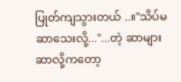ပြုတ်ကျသွားတယ် ..။"သိပ်မဆာသေးလို့..."...တဲ့ ဆာများဆာလို့ကတော့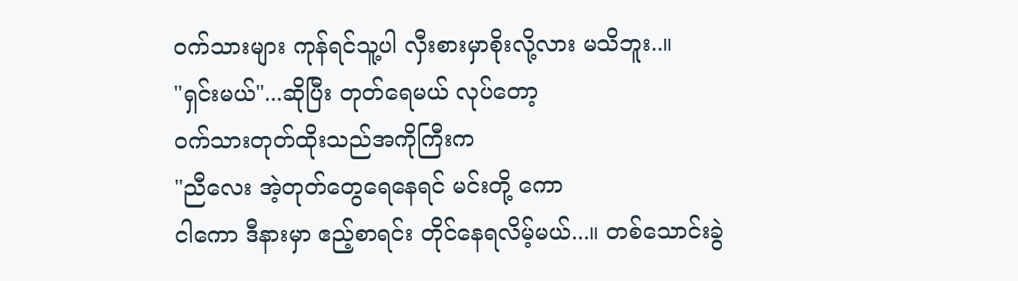ဝက်သားများ ကုန်ရင်သူ့ပါ လှီးစားမှာစိုးလို့လား မသိဘူး..။
"ရှင်းမယ်"...ဆိုပြီး တုတ်ရေမယ် လုပ်တော့
ဝက်သားတုတ်ထိုးသည်အကိုကြီးက
"ညီလေး အဲ့တုတ်တွေရေနေရင် မင်းတို့ ကော
ငါကော ဒီနားမှာ ဧည့်စာရင်း တိုင်နေရလိမ့်မယ်...။ တစ်သောင်းခွဲ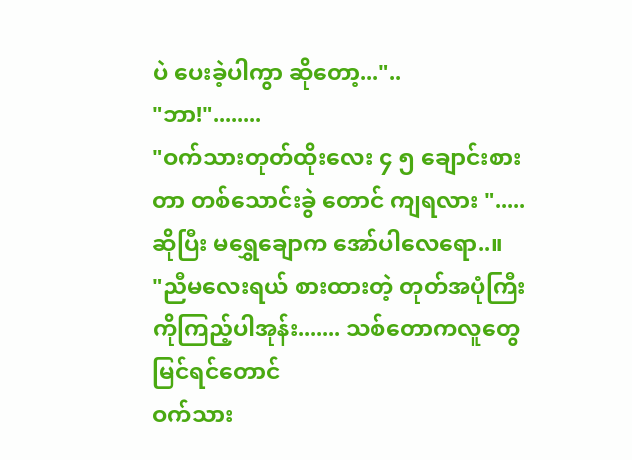ပဲ ပေးခဲ့ပါကွာ ဆိုတော့..."..
"ဘာ!"........
"ဝက်သားတုတ်ထိုးလေး ၄ ၅ ချောင်းစားတာ တစ်သောင်းခွဲ တောင် ကျရလား ".....
ဆိုပြီး မရွှေချောက အော်ပါလေရော..။
"ညီမလေးရယ် စားထားတဲ့ တုတ်အပုံကြီးကိုကြည့်ပါအုန်း....... သစ်တောကလူတွေ မြင်ရင်တောင်
ဝက်သား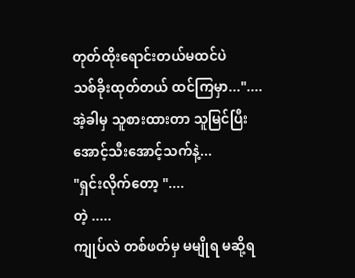တုတ်ထိုးရောင်းတယ်မထင်ပဲ
သစ်ခိုးထုတ်တယ် ထင်ကြမှာ..."....
အဲ့ခါမှ သူစားထားတာ သူမြင်ပြီး
အောင့်သီးအောင့်သက်နဲ့...
"ရှင်းလိုက်တော့ "....
တဲ့ .....
ကျုပ်လဲ တစ်ဖတ်မှ မမျိုရ မဆို့ရ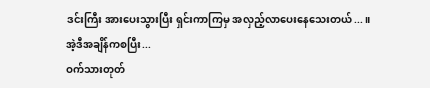ဒင်းကြီး အားပေးသွားပြီး ရှင်းကာကြမှ အလှည့်လာပေးနေသေးတယ်...။
အဲ့ဒီအချိန်ကစပြီး...
ဝက်သားတုတ်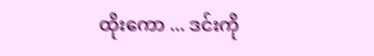ထိုးကော ... ဒင်းကို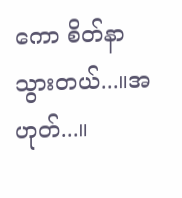ကော စိတ်နာသွားတယ်...။အဟုတ်...။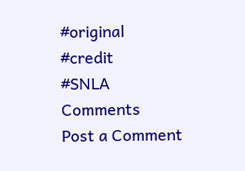#original
#credit
#SNLA
Comments
Post a Comment